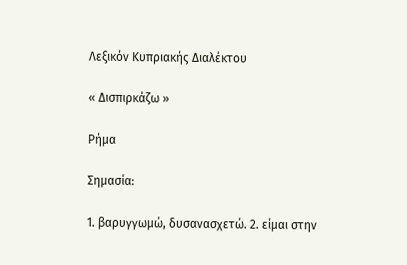Λεξικόν Κυπριακής Διαλέκτου

« Δισπιρκάζω »

Ρήμα

Σημασία:

1. βαρυγγωμώ, δυσανασχετώ. 2. είμαι στην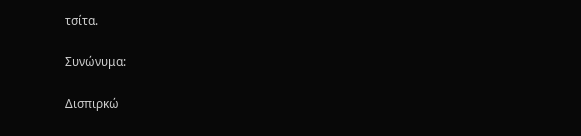τσίτα.

Συνώνυμα:

Δισπιρκώ